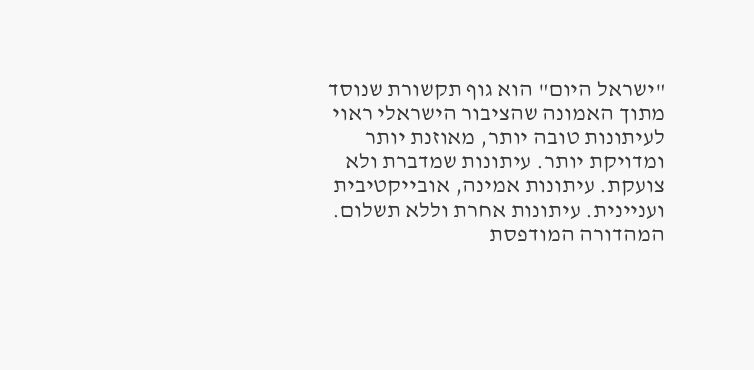"ישראל היום" הוא גוף תקשורת שנוסד מתוך האמונה שהציבור הישראלי ראוי לעיתונות טובה יותר, מאוזנת יותר ומדויקת יותר. עיתונות שמדברת ולא צועקת. עיתונות אמינה, אובייקטיבית ועניינית. עיתונות אחרת וללא תשלום. המהדורה המודפסת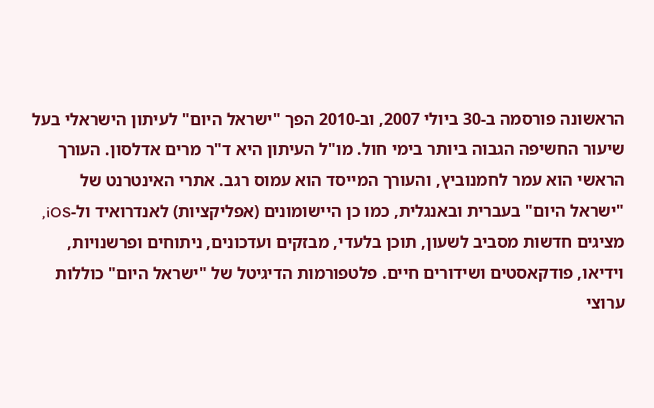הראשונה פורסמה ב-30 ביולי 2007, וב-2010 הפך "ישראל היום" לעיתון הישראלי בעל שיעור החשיפה הגבוה ביותר בימי חול. מו"ל העיתון היא ד"ר מרים אדלסון. העורך הראשי הוא עמר לחמנוביץ, והעורך המייסד הוא עמוס רגב. אתרי האינטרנט של "ישראל היום" בעברית ובאנגלית, כמו כן היישומונים (אפליקציות) לאנדרואיד ול-iOS, מציגים חדשות מסביב לשעון, תוכן בלעדי, מבזקים ועדכונים, ניתוחים ופרשנויות, וידיאו, פודקאסטים ושידורים חיים. פלטפורמות הדיגיטל של "ישראל היום" כוללות ערוצי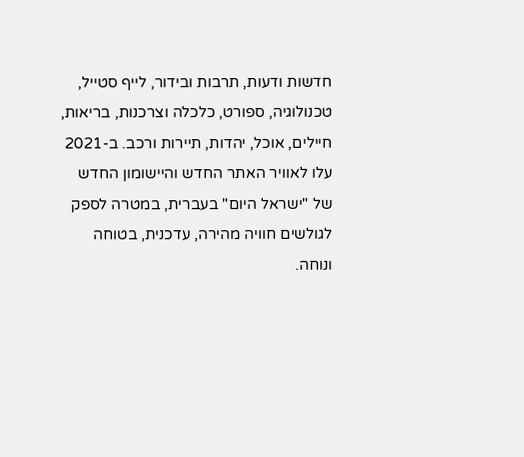חדשות ודעות, תרבות ובידור, לייף סטייל, טכנולוגיה, ספורט, כלכלה וצרכנות, בריאות, חיילים, אוכל, יהדות, תיירות ורכב. ב-2021 עלו לאוויר האתר החדש והיישומון החדש של "ישראל היום" בעברית, במטרה לספק לגולשים חוויה מהירה, עדכנית, בטוחה ונוחה.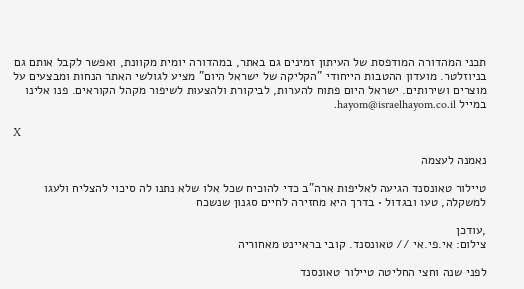תכני המהדורה המודפסת של העיתון זמינים גם באתר, במהדורה יומית מקוונת, ואפשר לקבל אותם גם בניוזלטר. מועדון ההטבות הייחודי "הקליקה של ישראל היום" מציע לגולשי האתר הנחות ומבצעים על מוצרים ושירותים. ישראל היום פתוח להערות, לביקורת ולהצעות לשיפור מקהל הקוראים. פנו אלינו במייל hayom@israelhayom.co.il.

X

נאמנה לעצמה

טיילור טאונסנד הגיעה לאליפות ארה"ב כדי להוכיח שכל אלו שלא נתנו לה סיכוי להצליח ולעגו למשקלה, טעו ובגדול • בדרך היא מחזירה לחיים סגנון שנשכח

,עודכן
צילום: אי.פי.אי // טאונסנד. קובי בראיינט מאחוריה

לפני שנה וחצי החליטה טיילור טאונסנד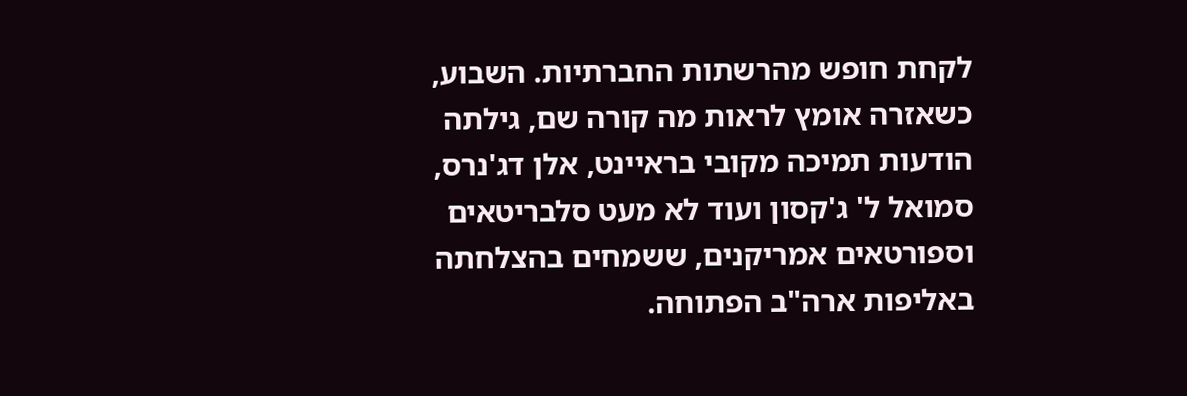לקחת חופש מהרשתות החברתיות. השבוע, כשאזרה אומץ לראות מה קורה שם, גילתה הודעות תמיכה מקובי בראיינט, אלן דג'נרס, סמואל ל' ג'קסון ועוד לא מעט סלבריטאים וספורטאים אמריקנים, ששמחים בהצלחתה באליפות ארה"ב הפתוחה.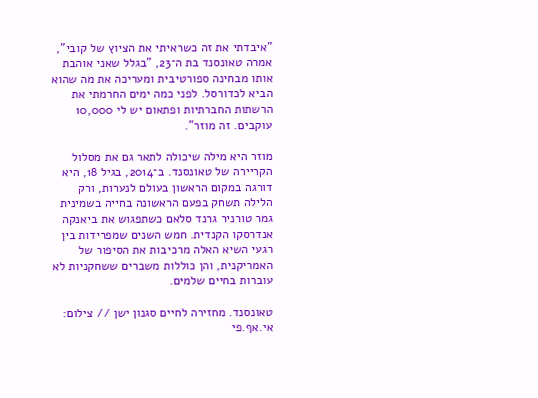"איבדתי את זה כשראיתי את הציוץ של קובי", אמרה טאונסנד בת ה־23, "בגלל שאני אוהבת אותו מבחינה ספורטיבית ומעריכה את מה שהוא הביא לכדורסל. לפני כמה ימים החרמתי את הרשתות החברתיות ופתאום יש לי 10,000 עוקבים. זה מוזר".

מוזר היא מילה שיכולה לתאר גם את מסלול הקריירה של טאונסנד. ב־2014, בגיל 18, היא דורגה במקום הראשון בעולם לנערות, ורק הלילה תשחק בפעם הראשונה בחייה בשמינית גמר טורניר גרנד סלאם כשתפגוש את ביאנקה אנדרסקו הקנדית. חמש השנים שמפרידות בין רגעי השיא האלה מרכיבות את הסיפור של האמריקנית, והן כוללות משברים ששחקניות לא עוברות בחיים שלמים.

טאונסנד. מחזירה לחיים סגנון ישן // צילום: אי.אף.פי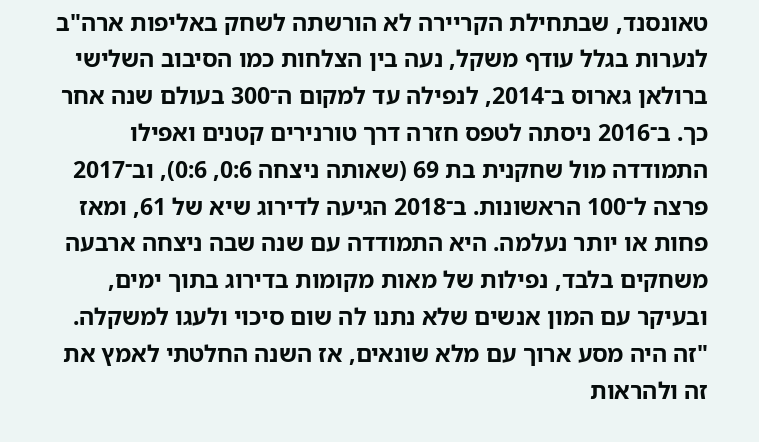טאונסנד, שבתחילת הקריירה לא הורשתה לשחק באליפות ארה"ב לנערות בגלל עודף משקל, נעה בין הצלחות כמו הסיבוב השלישי ברולאן גארוס ב־2014, לנפילה עד למקום ה־300 בעולם שנה אחר כך. ב־2016 ניסתה לטפס חזרה דרך טורנירים קטנים ואפילו התמודדה מול שחקנית בת 69 (שאותה ניצחה 0:6, 0:6), וב־2017 פרצה ל־100 הראשונות. ב־2018 הגיעה לדירוג שיא של 61, ומאז פחות או יותר נעלמה. היא התמודדה עם שנה שבה ניצחה ארבעה משחקים בלבד, נפילות של מאות מקומות בדירוג בתוך ימים, ובעיקר עם המון אנשים שלא נתנו לה שום סיכוי ולעגו למשקלה. "זה היה מסע ארוך עם מלא שונאים, אז השנה החלטתי לאמץ את זה ולהראות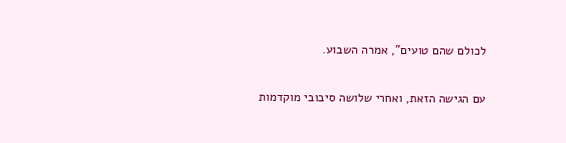לכולם שהם טועים", אמרה השבוע.

עם הגישה הזאת, ואחרי שלושה סיבובי מוקדמות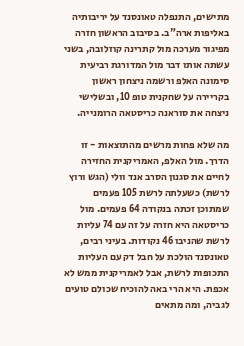מתישים, התנפלה טאונסנד על יריבותיה באליפות ארה"ב. בסיבוב הראשון חזרה מפיגור מערכה מול קתרינה קוזלובה, בשני עשתה אותו דבר מול המדורגת רביעית סימונה האלפ ורשמה ניצחון ראשון בקריירה על שחקנית טופ 10, ובשלישי ניצחה את סוראנה כריסטאה הרומנייה.

מה שלא פחות מרשים מהתוצאות - זו הדרך. מול האלפ, האמריקנית החזירה לחיים את סגנון הסרב אנד וולי (הגש ורוץ לרשת) כשעלתה לרשת 105 פעמים שמתוכן זכתה בנקודה 64 פעמים. מול כריסטאה היא חזרה על זה עם 74 עליות לרשת שהניבו 46 נקודות. בעיני רבים, טאונסנד הולכת על חבל דק עם העליות התכופות לרשת, אבל לאמריקנית ממש לא אכפת. היא הרי באה להוכיח שכולם טועים לגביה, ומה מתאים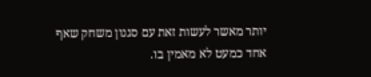יותר מאשר לעשות זאת עם סגנון משחק שאף אחד כמעט לא מאמין בו.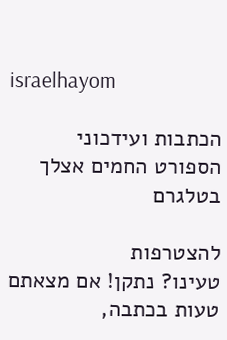israelhayom

הכתבות ועידכוני הספורט החמים אצלך בטלגרם

להצטרפות
טעינו? נתקן! אם מצאתם טעות בכתבה,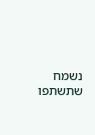נשמח שתשתפו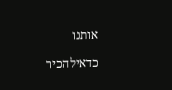אותנו

כדאילהכיר